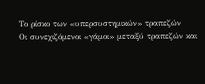Το ρίσκο των «υπερσυστημικών» τραπεζών
Οι συνεχιζόμενοι «γάμοι» μεταξύ τραπεζών και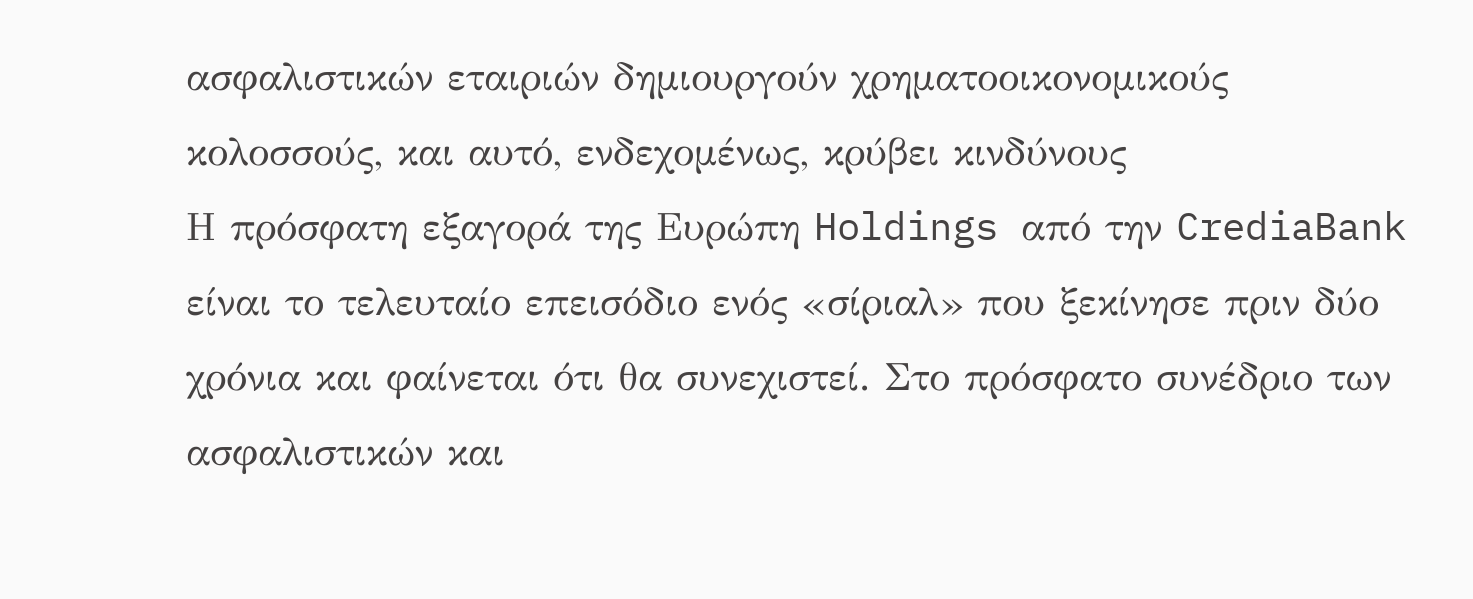ασφαλιστικών εταιριών δημιουργούν χρηματοοικονομικούς κολοσσούς, και αυτό, ενδεχομένως, κρύβει κινδύνους
Η πρόσφατη εξαγορά της Ευρώπη Holdings από την CrediaBank είναι το τελευταίο επεισόδιο ενός «σίριαλ» που ξεκίνησε πριν δύο χρόνια και φαίνεται ότι θα συνεχιστεί. Στο πρόσφατο συνέδριο των ασφαλιστικών και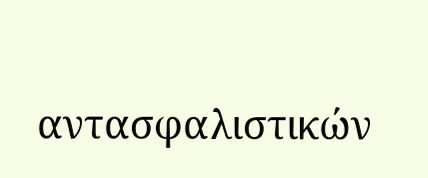αντασφαλιστικών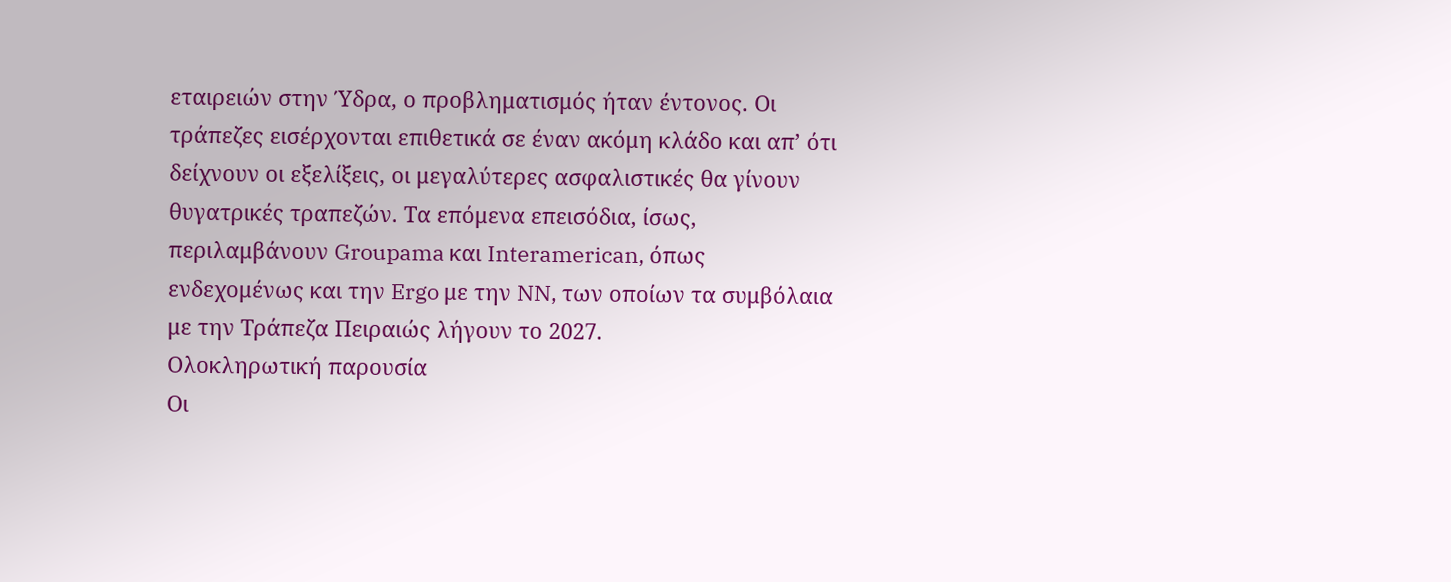εταιρειών στην Ύδρα, ο προβληματισμός ήταν έντονος. Οι τράπεζες εισέρχονται επιθετικά σε έναν ακόμη κλάδο και απ’ ότι δείχνουν οι εξελίξεις, οι μεγαλύτερες ασφαλιστικές θα γίνουν θυγατρικές τραπεζών. Τα επόμενα επεισόδια, ίσως, περιλαμβάνουν Groupama και Interamerican, όπως ενδεχομένως και την Ergo με την NN, των οποίων τα συμβόλαια με την Τράπεζα Πειραιώς λήγουν το 2027.
Ολοκληρωτική παρουσία
Οι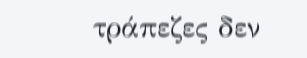τράπεζες δεν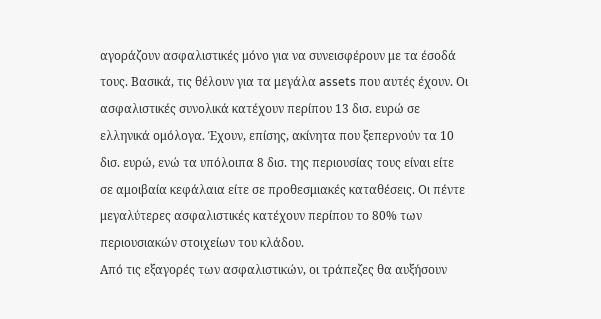αγοράζουν ασφαλιστικές μόνο για να συνεισφέρουν με τα έσοδά τους. Βασικά, τις θέλουν για τα μεγάλα assets που αυτές έχουν. Οι ασφαλιστικές συνολικά κατέχουν περίπου 13 δισ. ευρώ σε ελληνικά ομόλογα. Έχουν, επίσης, ακίνητα που ξεπερνούν τα 10 δισ. ευρώ, ενώ τα υπόλοιπα 8 δισ. της περιουσίας τους είναι είτε σε αμοιβαία κεφάλαια είτε σε προθεσμιακές καταθέσεις. Οι πέντε μεγαλύτερες ασφαλιστικές κατέχουν περίπου το 80% των περιουσιακών στοιχείων του κλάδου.
Από τις εξαγορές των ασφαλιστικών, οι τράπεζες θα αυξήσουν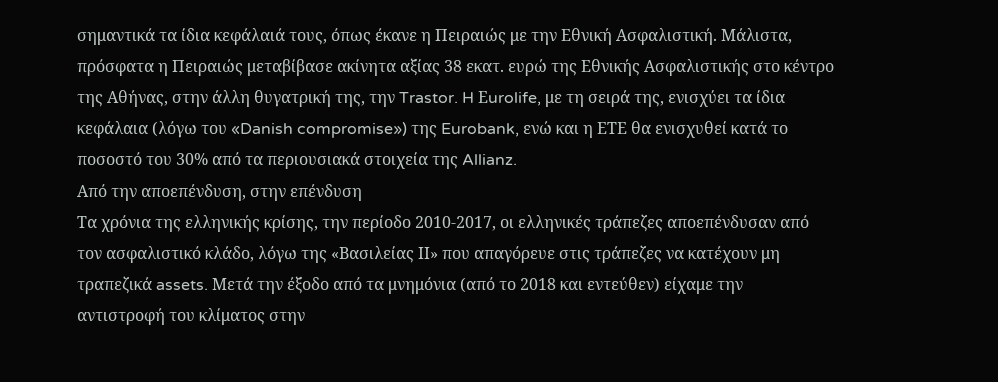σημαντικά τα ίδια κεφάλαιά τους, όπως έκανε η Πειραιώς με την Εθνική Ασφαλιστική. Μάλιστα, πρόσφατα η Πειραιώς μεταβίβασε ακίνητα αξίας 38 εκατ. ευρώ της Εθνικής Ασφαλιστικής στο κέντρο της Αθήνας, στην άλλη θυγατρική της, την Trastor. H Εurolife, με τη σειρά της, ενισχύει τα ίδια κεφάλαια (λόγω του «Danish compromise») της Eurobank, ενώ και η ΕΤΕ θα ενισχυθεί κατά το ποσοστό του 30% από τα περιουσιακά στοιχεία της Allianz.
Aπό την αποεπένδυση, στην επένδυση
Τα χρόνια της ελληνικής κρίσης, την περίοδο 2010-2017, οι ελληνικές τράπεζες αποεπένδυσαν από τον ασφαλιστικό κλάδο, λόγω της «Βασιλείας ΙΙ» που απαγόρευε στις τράπεζες να κατέχουν μη τραπεζικά assets. Μετά την έξοδο από τα μνημόνια (από το 2018 και εντεύθεν) είχαμε την αντιστροφή του κλίματος στην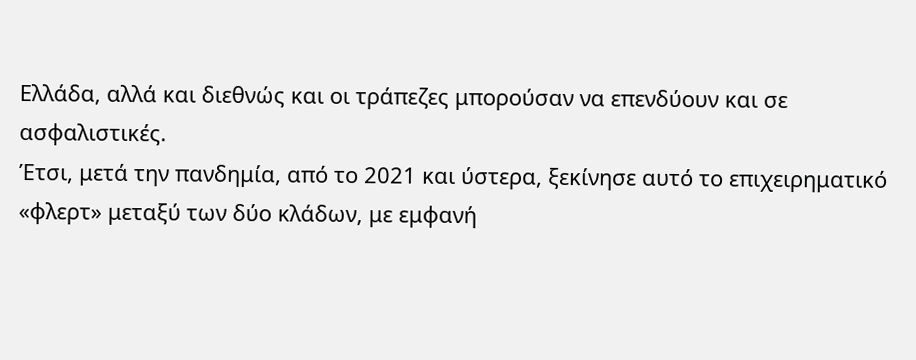Ελλάδα, αλλά και διεθνώς και οι τράπεζες μπορούσαν να επενδύουν και σε ασφαλιστικές.
Έτσι, μετά την πανδημία, από το 2021 και ύστερα, ξεκίνησε αυτό το επιχειρηματικό «φλερτ» μεταξύ των δύο κλάδων, με εμφανή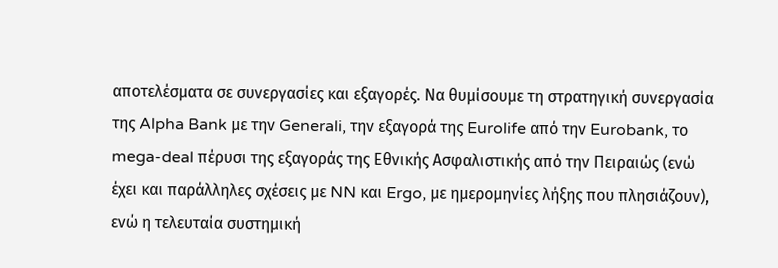αποτελέσματα σε συνεργασίες και εξαγορές. Να θυμίσουμε τη στρατηγική συνεργασία της Alpha Bank με την Generali, την εξαγορά της Eurolife από την Eurobank, το mega-deal πέρυσι της εξαγοράς της Εθνικής Ασφαλιστικής από την Πειραιώς (ενώ έχει και παράλληλες σχέσεις με NN και Ergo, με ημερομηνίες λήξης που πλησιάζουν), ενώ η τελευταία συστημική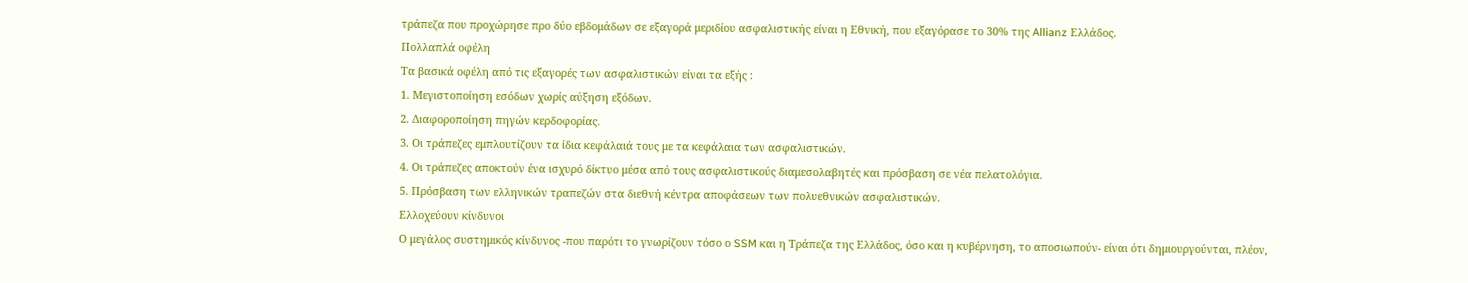τράπεζα που προχώρησε προ δύο εβδομάδων σε εξαγορά μεριδίου ασφαλιστικής είναι η Εθνική, που εξαγόρασε το 30% της Allianz Ελλάδος.
Πολλαπλά οφέλη
Τα βασικά οφέλη από τις εξαγορές των ασφαλιστικών είναι τα εξής :
1. Μεγιστοποίηση εσόδων χωρίς αύξηση εξόδων.
2. Διαφοροποίηση πηγών κερδοφορίας.
3. Οι τράπεζες εμπλουτίζουν τα ίδια κεφάλαιά τους με τα κεφάλαια των ασφαλιστικών.
4. Οι τράπεζες αποκτούν ένα ισχυρό δίκτυο μέσα από τους ασφαλιστικούς διαμεσολαβητές και πρόσβαση σε νέα πελατολόγια.
5. Πρόσβαση των ελληνικών τραπεζών στα διεθνή κέντρα αποφάσεων των πολυεθνικών ασφαλιστικών.
Ελλοχεύουν κίνδυνοι
Ο μεγάλος συστημικός κίνδυνος -που παρότι το γνωρίζουν τόσο ο SSM και η Τράπεζα της Ελλάδος, όσο και η κυβέρνηση, το αποσιωπούν- είναι ότι δημιουργούνται, πλέον,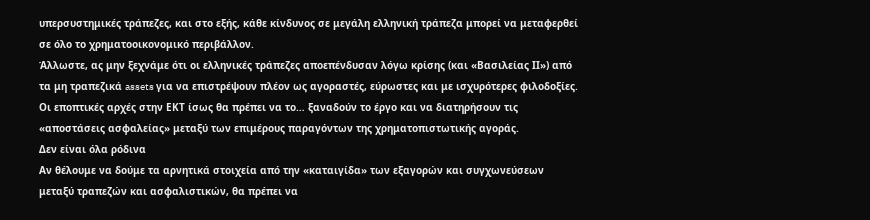υπερσυστημικές τράπεζες, και στο εξής, κάθε κίνδυνος σε μεγάλη ελληνική τράπεζα μπορεί να μεταφερθεί σε όλο το χρηματοοικονομικό περιβάλλον.
Άλλωστε, ας μην ξεχνάμε ότι οι ελληνικές τράπεζες αποεπένδυσαν λόγω κρίσης (και «Βασιλείας ΙΙ») από τα μη τραπεζικά assets για να επιστρέψουν πλέον ως αγοραστές, εύρωστες και με ισχυρότερες φιλοδοξίες. Οι εποπτικές αρχές στην ΕΚΤ ίσως θα πρέπει να το… ξαναδούν το έργο και να διατηρήσουν τις «αποστάσεις ασφαλείας» μεταξύ των επιμέρους παραγόντων της χρηματοπιστωτικής αγοράς.
Δεν είναι όλα ρόδινα
Αν θέλουμε να δούμε τα αρνητικά στοιχεία από την «καταιγίδα» των εξαγορών και συγχωνεύσεων μεταξύ τραπεζών και ασφαλιστικών, θα πρέπει να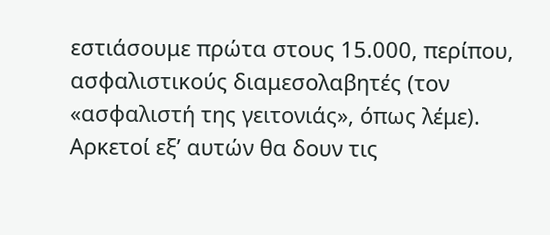εστιάσουμε πρώτα στους 15.000, περίπου, ασφαλιστικούς διαμεσολαβητές (τον «ασφαλιστή της γειτονιάς», όπως λέμε). Αρκετοί εξ’ αυτών θα δουν τις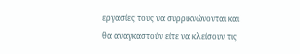εργασίες τους να συρρικνώνονται και θα αναγκαστούν είτε να κλείσουν τις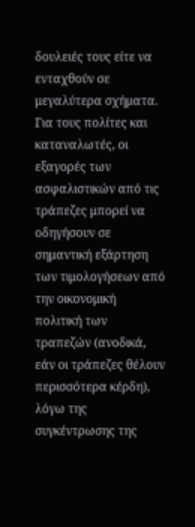δουλειές τους είτε να ενταχθούν σε μεγαλύτερα σχήματα.
Για τους πολίτες και καταναλωτές, οι εξαγορές των ασφαλιστικών από τις τράπεζες μπορεί να οδηγήσουν σε σημαντική εξάρτηση των τιμολογήσεων από την οικονομική πολιτική των τραπεζών (ανοδικά, εάν οι τράπεζες θέλουν περισσότερα κέρδη), λόγω της συγκέντρωσης της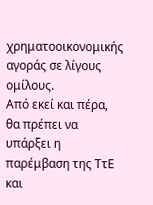χρηματοοικονομικής αγοράς σε λίγους ομίλους.
Από εκεί και πέρα, θα πρέπει να υπάρξει η παρέμβαση της ΤτΕ και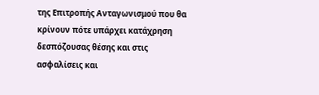της Επιτροπής Ανταγωνισμού που θα κρίνουν πότε υπάρχει κατάχρηση δεσπόζουσας θέσης και στις ασφαλίσεις και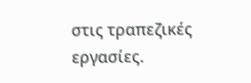στις τραπεζικές εργασίες.